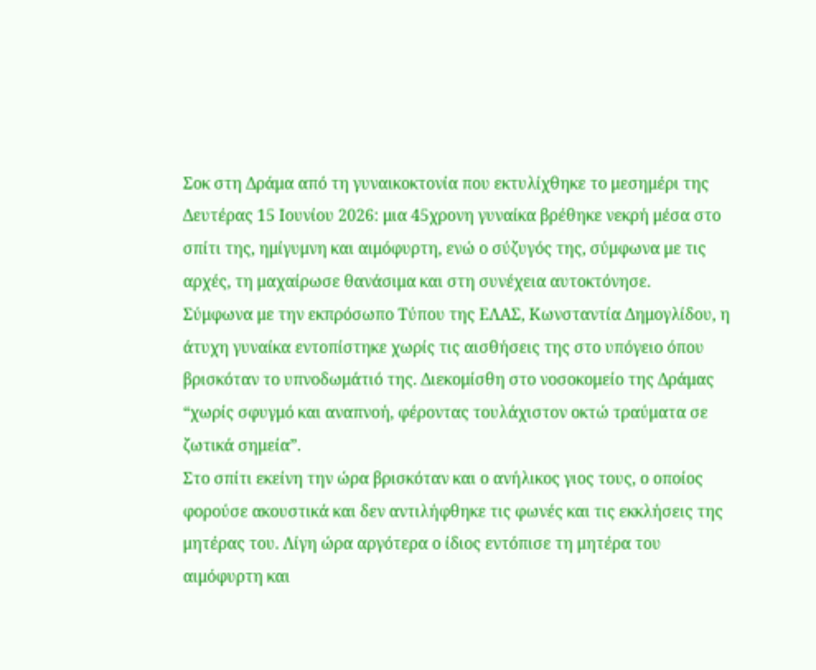Σοκ στη Δράμα από τη γυναικοκτονία που εκτυλίχθηκε το μεσημέρι της Δευτέρας 15 Ιουνίου 2026: μια 45χρονη γυναίκα βρέθηκε νεκρή μέσα στο σπίτι της, ημίγυμνη και αιμόφυρτη, ενώ ο σύζυγός της, σύμφωνα με τις αρχές, τη μαχαίρωσε θανάσιμα και στη συνέχεια αυτοκτόνησε.
Σύμφωνα με την εκπρόσωπο Τύπου της ΕΛΑΣ, Κωνσταντία Δημογλίδου, η άτυχη γυναίκα εντοπίστηκε χωρίς τις αισθήσεις της στο υπόγειο όπου βρισκόταν το υπνοδωμάτιό της. Διεκομίσθη στο νοσοκομείο της Δράμας “χωρίς σφυγμό και αναπνοή, φέροντας τουλάχιστον οκτώ τραύματα σε ζωτικά σημεία”.
Στο σπίτι εκείνη την ώρα βρισκόταν και ο ανήλικος γιος τους, ο οποίος φορούσε ακουστικά και δεν αντιλήφθηκε τις φωνές και τις εκκλήσεις της μητέρας του. Λίγη ώρα αργότερα ο ίδιος εντόπισε τη μητέρα του αιμόφυρτη και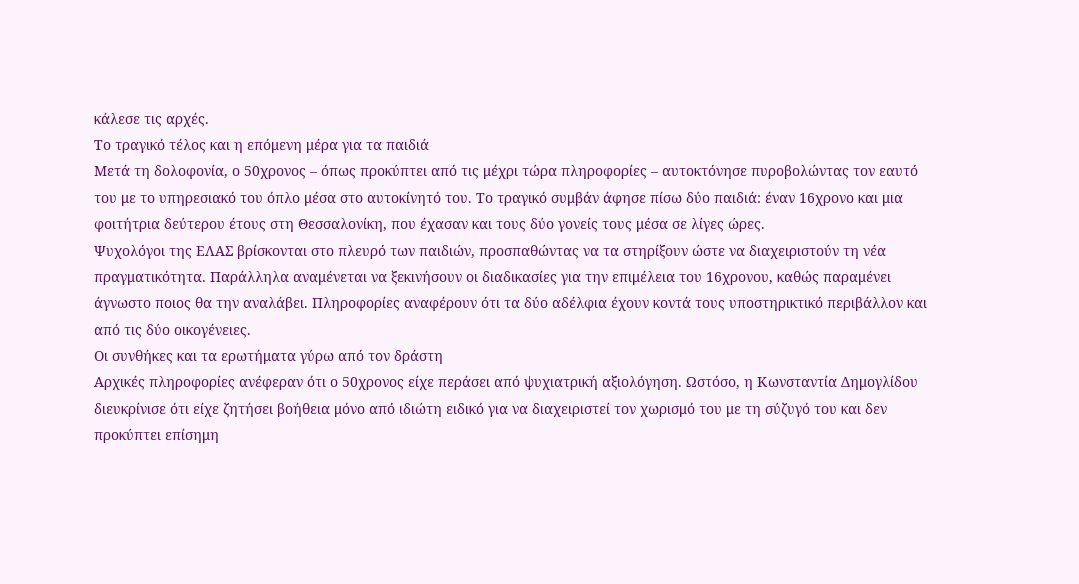κάλεσε τις αρχές.
Το τραγικό τέλος και η επόμενη μέρα για τα παιδιά
Μετά τη δολοφονία, ο 50χρονος – όπως προκύπτει από τις μέχρι τώρα πληροφορίες – αυτοκτόνησε πυροβολώντας τον εαυτό του με το υπηρεσιακό του όπλο μέσα στο αυτοκίνητό του. Το τραγικό συμβάν άφησε πίσω δύο παιδιά: έναν 16χρονο και μια φοιτήτρια δεύτερου έτους στη Θεσσαλονίκη, που έχασαν και τους δύο γονείς τους μέσα σε λίγες ώρες.
Ψυχολόγοι της ΕΛΑΣ βρίσκονται στο πλευρό των παιδιών, προσπαθώντας να τα στηρίξουν ώστε να διαχειριστούν τη νέα πραγματικότητα. Παράλληλα αναμένεται να ξεκινήσουν οι διαδικασίες για την επιμέλεια του 16χρονου, καθώς παραμένει άγνωστο ποιος θα την αναλάβει. Πληροφορίες αναφέρουν ότι τα δύο αδέλφια έχουν κοντά τους υποστηρικτικό περιβάλλον και από τις δύο οικογένειες.
Οι συνθήκες και τα ερωτήματα γύρω από τον δράστη
Αρχικές πληροφορίες ανέφεραν ότι ο 50χρονος είχε περάσει από ψυχιατρική αξιολόγηση. Ωστόσο, η Κωνσταντία Δημογλίδου διευκρίνισε ότι είχε ζητήσει βοήθεια μόνο από ιδιώτη ειδικό για να διαχειριστεί τον χωρισμό του με τη σύζυγό του και δεν προκύπτει επίσημη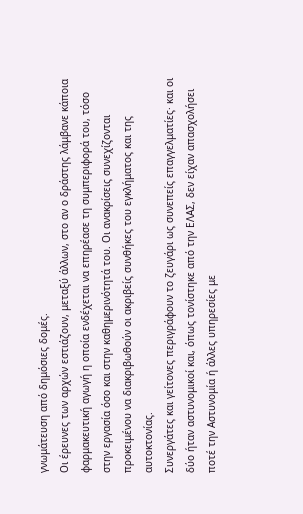γνωμάτευση από δημόσιες δομές.
Οι έρευνες των αρχών εστιάζουν, μεταξύ άλλων, στο αν ο δράστης λάμβανε κάποια φαρμακευτική αγωγή η οποία ενδέχεται να επηρέασε τη συμπεριφορά του, τόσο στην εργασία όσο και στην καθημερινότητά του. Οι ανακρίσεις συνεχίζονται προκειμένου να διακριβωθούν οι ακριβείς συνθήκες του εγκλήματος και της αυτοκτονίας.
Συνεργάτες και γείτονες περιγράφουν το ζευγάρι ως συνεπείς επαγγελματίες· και οι δύο ήταν αστυνομικοί και, όπως τονίστηκε από την ΕΛΑΣ, δεν είχαν απασχολήσει ποτέ την Αστυνομία ή άλλες υπηρεσίες με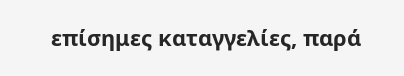επίσημες καταγγελίες, παρά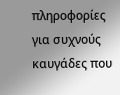πληροφορίες για συχνούς καυγάδες που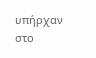υπήρχαν στο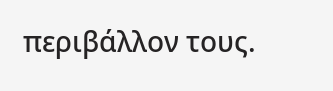περιβάλλον τους.